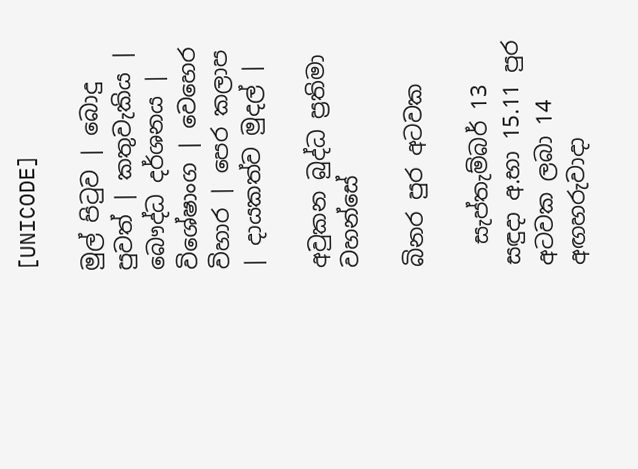[UNICODE]

මුල් පිටුව | බොදු පුවත් | කතුවැකිය | බෞද්ධ දර්ශනය | විශේෂාංග | වෙහෙර විහාර | පෙර කලාප | දායකත්ව මුදල් |

අවුකන බුද්ධ ප්‍රතිමා වහන්සේ

බිනර පුර අටවක

  සැප්තැම්බර් 13 සඳුදා අ.භා 15.11 පුර අටවක ලබා 14 අඟහරුවාදා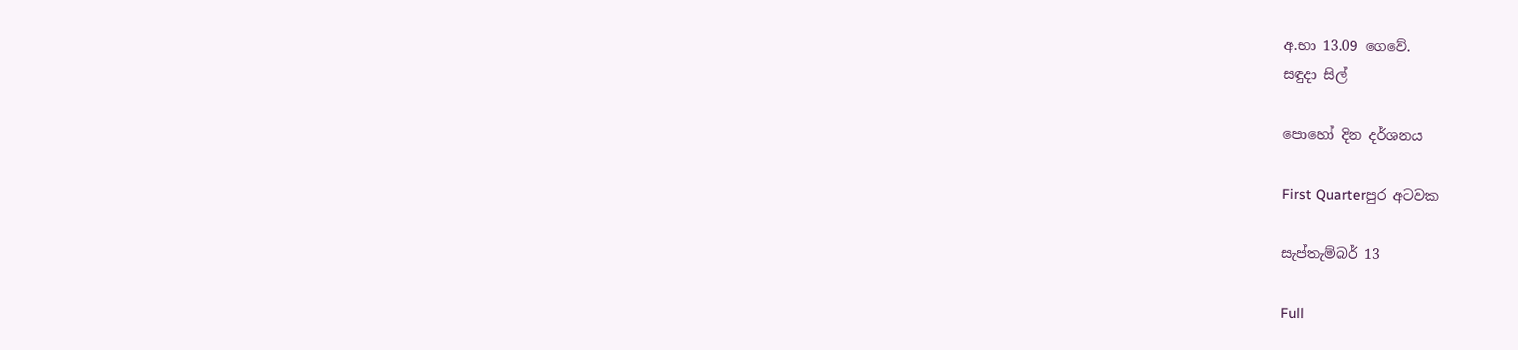අ.භා 13.09 ගෙවේ.
සඳුදා සිල්

පොහෝ දින දර්ශනය

First Quarterපුර අටවක

සැප්තැම්බර් 13

Full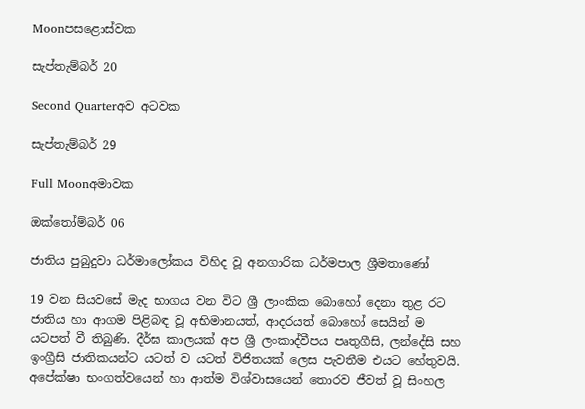Moonපසළොස්වක

සැප්තැම්බර් 20

Second Quarterඅව අටවක

සැප්තැම්බර් 29

Full Moonඅමාවක

ඔක්තෝම්බර් 06

ජාතිය පුබුදුවා ධර්මාලෝකය විහිද වූ අනගාරික ධර්මපාල ශ්‍රීමතාණෝ

19 වන සියවසේ මැද භාගය වන විට ශ්‍රී ලාංකික බොහෝ දෙනා තුළ රට ජාතිය හා ආගම පිළිබඳ වූ අභිමානයත්, ආදරයත් බොහෝ සෙයින් ම යටපත් වී තිබුණි. දීර්ඝ කාලයක් අප ශ්‍රී ලංකාද්වීපය පෘතුගීසි, ලන්දේසි සහ ඉංග්‍රීසි ජාතිකයන්ට යටත් ව යටත් විජිතයක් ලෙස පැවතීම එයට හේතුවයි. අපේක්ෂා භංගත්වයෙන් හා ආත්ම විශ්වාසයෙන් තොරව ජීවත් වූ සිංහල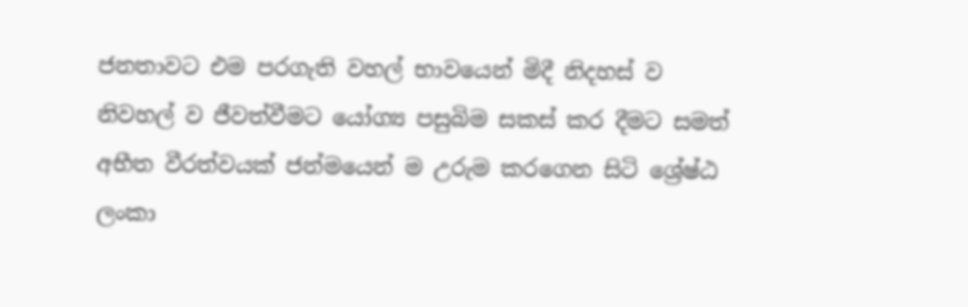ජනතාවට එම පරගැති වහල් භාවයෙන් මිදී නිදහස් ව නිවහල් ව ජීවත්වීමට යෝග්‍ය පසුබිම සකස් කර දීමට සමත් අභීත වීරත්වයක් ජන්මයෙන් ම උරුම කරගෙන සිටි ශ්‍රේෂ්ඨ ලංකා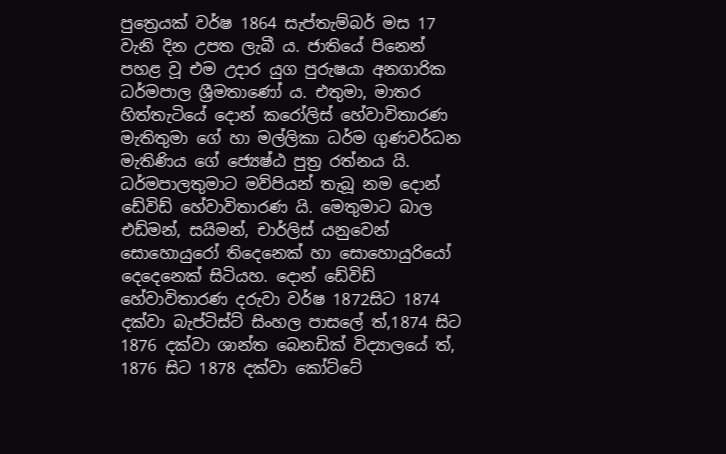පුත්‍රෙයක් වර්ෂ 1864 සැප්තැම්බර් මස 17 වැනි දින උපත ලැබී ය. ජාතියේ පිනෙන් පහළ වූ එම උදාර යුග පුරුෂයා අනගාරික ධර්මපාල ශ්‍රීමතාණෝ ය. එතුමා, මාතර හිත්තැටියේ දොන් කරෝලිස් හේවාවිතාරණ මැතිතුමා ගේ හා මල්ලිකා ධර්ම ගුණවර්ධන මැතිණිය ගේ ජ්‍යෙෂ්ඨ පුත්‍ර රත්නය යි. ධර්මපාලතුමාට මව්පියන් තැබූ නම දොන් ඩේවිඩ් හේවාවිතාරණ යි. මෙතුමාට බාල එඩ්මන්, සයිමන්, චාර්ලිස් යනුවෙන් සොහොයුරෝ තිදෙනෙක් හා සොහොයුරියෝ දෙදෙනෙක් සිටියහ. දොන් ඩේවිඩ් හේවාවිතාරණ දරුවා වර්ෂ 1872සිට 1874 දක්වා බැප්ටිස්ට් සිංහල පාසලේ ත්,1874 සිට 1876 දක්වා ශාන්ත බෙනඩික් විද්‍යාලයේ ත්, 1876 සිට 1878 දක්වා කෝට්ටේ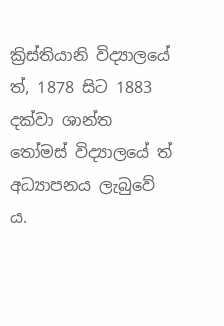ක්‍රිස්තියානි විද්‍යාලයේ ත්, 1878 සිට 1883 දක්වා ශාන්ත තෝමස් විද්‍යාලයේ ත් අධ්‍යාපනය ලැබුවේ ය.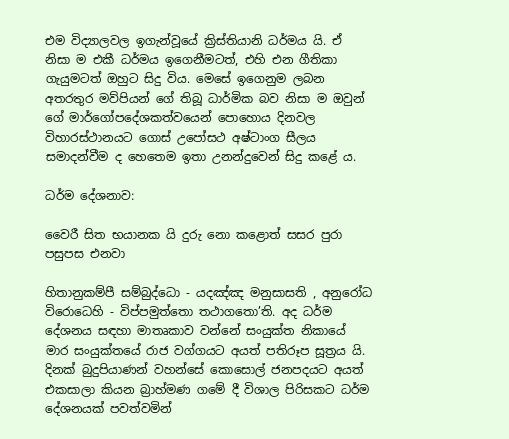එම විද්‍යාලවල ඉගැන්වූයේ ක්‍රිස්තියානි ධර්මය යි. ඒ නිසා ම එකී ධර්මය ඉගෙනීමටත්, එහි එන ගීතිකා ගැයුමටත් ඔහුට සිදු විය. මෙසේ ඉගෙනුම ලබන අතරතුර මව්පියන් ගේ තිබූ ධාර්මික බව නිසා ම ඔවුන් ගේ මාර්ගෝපදේශකත්වයෙන් පොහොය දිනවල විහාරස්ථානයට ගොස් උපෝසථ අෂ්ටාංග සීලය සමාදන්වීම ද හෙතෙම ඉතා උනන්දුවෙන් සිදු කළේ ය.

ධර්ම දේශනාව:

වෛරී සිත භයානක යි දුරු නො කළොත් සසර පුරා පසුපස එනවා

හිතානුකම්පී සම්බුද්ධො - යදඤ්ඤ මනුසාසති , අනුරෝධ විරොධෙහි - විප්පමුත්තො තථාගතො’ති. අද ධර්ම දේශනය සඳහා මාතෘකාව වන්නේ සංයුක්ත නිකායේ මාර සංයුක්තයේ රාජ වග්ගයට අයත් පතිරූප සූත්‍රය යි. දිනක් බුදුපියාණන් වහන්සේ කොසොල් ජනපදයට අයත් එකසාලා කියන බ්‍රාහ්මණ ගමේ දී විශාල පිරිසකට ධර්ම දේශනයක් පවත්වමින්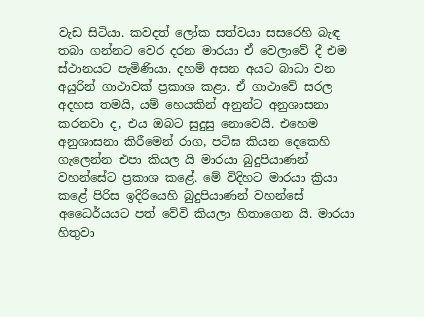වැඩ සිටියා. කවදත් ලෝක සත්වයා සසරෙහි බැඳ තබා ගන්නට වෙර දරන මාරයා ඒ වෙලාවේ දී එම ස්ථානයට පැමිණියා. දහම් අසන අයට බාධා වන අයුරින් ගාථාවක් ප්‍රකාශ කළා. ඒ ගාථාවේ සරල අදහස තමයි, යම් හෙයකින් අනුන්ට අනුශාසනා කරනවා ද, එය ඔබට සුදුසු නොවෙයි. එහෙම අනුශාසනා කිරීමෙන් රාග, පටිඝ කියන දෙකෙහි ගැලෙන්න එපා කියල යි මාරයා බුදුපියාණන් වහන්සේට ප්‍රකාශ කළේ. මේ විදිහට මාරයා ක්‍රියා කළේ පිරිස ඉදිරියෙහි බුදුපියාණන් වහන්සේ අධෛර්යයට පත් වේවි කියලා හිතාගෙන යි. මාරයා හිතුවා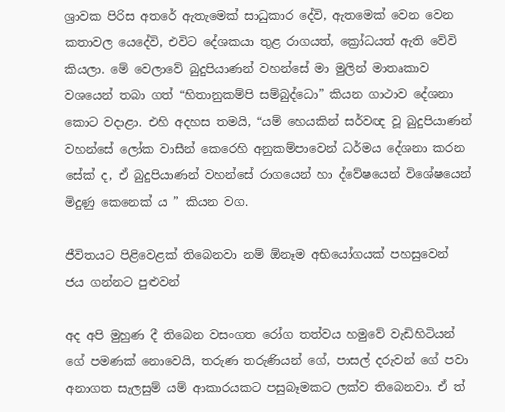ශ්‍රාවක පිරිස අතරේ ඇතැමෙක් සාධුකාර දේවි, ඇතමෙක් වෙන වෙන කතාවල යෙදේවි, එවිට දේශකයා තුළ රාගයත්, ක්‍රෝධයත් ඇති වේවි කියලා. මේ වෙලාවේ බුදුපියාණන් වහන්සේ මා මුලින් මාතෘකාව වශයෙන් තබා ගත් “හිතානුකම්පි සම්බුද්ධො” කියන ගාථාව දේශනා කොට වදාළා. එහි අදහස තමයි, “යම් හෙයකින් සර්වඥ වූ බුදුපියාණන් වහන්සේ ලෝක වාසීන් කෙරෙහි අනුකම්පාවෙන් ධර්මය දේශනා කරන සේක් ද, ඒ බුදුපියාණන් වහන්සේ රාගයෙන් හා ද්වේෂයෙන් විශේෂයෙන් මිදුණු කෙනෙක් ය ” කියන වග.

ජීවිතයට පිළිවෙළක් තිබෙනවා නම් ඕනෑම අභියෝගයක් පහසුවෙන් ජය ගන්නට පුළුවන්

අද අපි මුහුණ දී තිබෙන වසංගත රෝග තත්වය හමුවේ වැඩිහිටියන් ගේ පමණක් නොවෙයි, තරුණ තරුණියන් ගේ, පාසල් දරුවන් ගේ පවා අනාගත සැලසුම් යම් ආකාරයකට පසුබෑමකට ලක්ව තිබෙනවා. ඒ ත්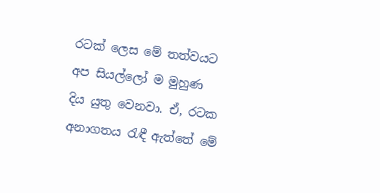රටක් ලෙස මේ තත්වයට අප සියල්ලෝ ම මුහුණ දිය යුතු වෙනවා. ඒ, රටක අනාගතය රැඳී ඇත්තේ මේ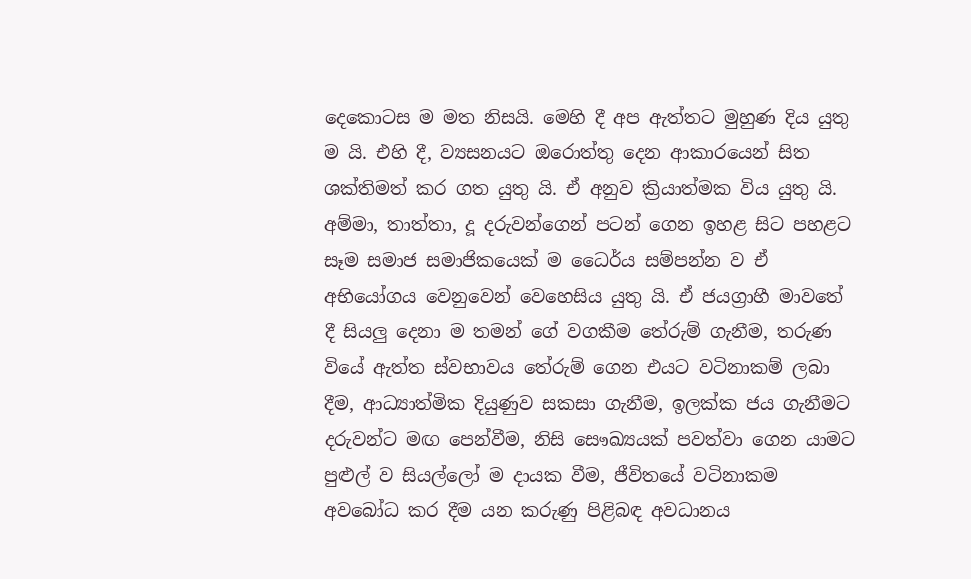දෙකොටස ම මත නිසයි. මෙහි දී අප ඇත්තට මුහුණ දිය යුතු ම යි. එහි දී, ව්‍යසනයට ඔරොත්තු දෙන ආකාරයෙන් සිත ශක්තිමත් කර ගත යුතු යි. ඒ අනුව ක්‍රියාත්මක විය යුතු යි. අම්මා, තාත්තා, දූ දරුවන්ගෙන් පටන් ගෙන ඉහළ සිට පහළට සෑම සමාජ සමාජිකයෙක් ම ධෛර්ය සම්පන්න ව ඒ අභියෝගය වෙනුවෙන් වෙහෙසිය යුතු යි. ඒ ජයග්‍රාහී මාවතේ දී සියලු දෙනා ම තමන් ගේ වගකීම තේරුම් ගැනීම, තරුණ වියේ ඇත්ත ස්වභාවය තේරුම් ගෙන එයට වටිනාකම් ලබා දීම, ආධ්‍යාත්මික දියුණුව සකසා ගැනීම, ඉලක්ක ජය ගැනීමට දරුවන්ට මඟ පෙන්වීම, නිසි සෞඛ්‍යයක් පවත්වා ගෙන යාමට පුළුල් ව සියල්ලෝ ම දායක වීම, ජීවිතයේ වටිනාකම අවබෝධ කර දීම යන කරුණු පිළිබඳ අවධානය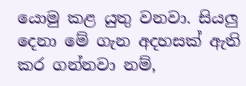යොමු කළ යුතු වනවා. සියලු දෙනා මේ ගැන අදහසක් ඇති කර ගන්නවා නම්,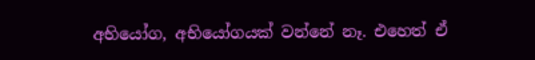අභියෝග, අභියෝගයක් වන්නේ නෑ. එහෙත් ඒ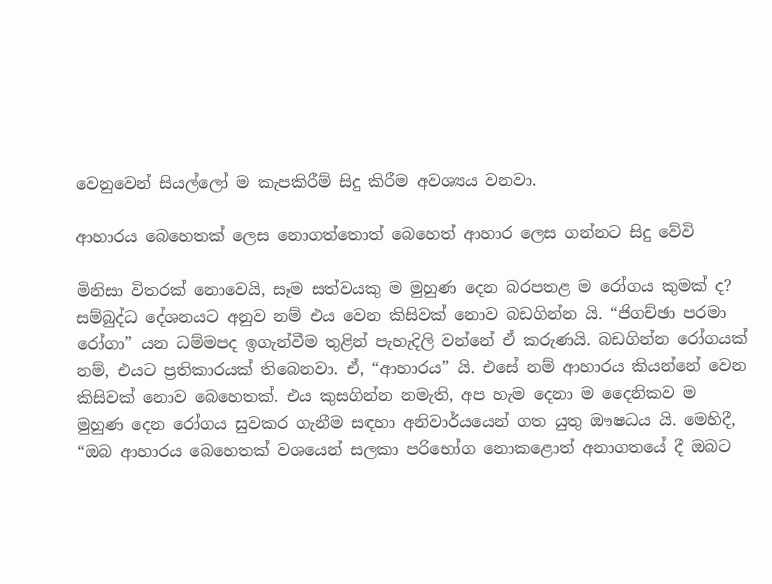වෙනුවෙන් සියල්ලෝ ම කැපකිරීම් සිදු කිරීම අවශ්‍යය වනවා.

ආහාරය බෙහෙතක් ලෙස නොගත්තොත් බෙහෙත් ආහාර ලෙස ගන්නට සිදු වේවි

මිනිසා විතරක් නොවෙයි, සෑම සත්වයකු ම මුහුණ දෙන බරපතළ ම රෝගය කුමක් ද? සම්බුද්ධ දේශනයට අනුව නම් එය වෙන කිසිවක් නොව බඩගින්න යි. “ජිගච්ඡා පරමා රෝගා” යන ධම්මපද ඉගැන්වීම තුළින් පැහැදිලි වන්නේ ඒ කරුණයි. බඩගින්න රෝගයක් නම්, එයට ප්‍රතිකාරයක් තිබෙනවා. ඒ, “ආහාරය” යි. එසේ නම් ආහාරය කියන්නේ වෙන කිසිවක් නොව බෙහෙතක්. එය කුසගින්න නමැති, අප හැම දෙනා ම දෛනිකව ම මුහුණ දෙන රෝගය සුවකර ගැනීම සඳහා අනිවාර්යයෙන් ගත යුතු ඖෂධය යි. මෙහිදී, “ඔබ ආහාරය බෙහෙතක් වශයෙන් සලකා පරිභෝග නොකළොත් අනාගතයේ දී ඔබට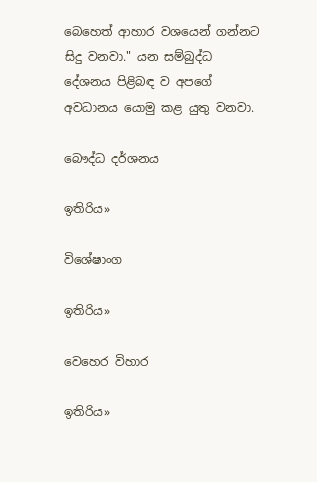බෙහෙත් ආහාර වශයෙන් ගන්නට සිදු වනවා." යන සම්බුද්ධ දේශනය පිළිබඳ ව අපගේ අවධානය යොමු කළ යුතු වනවා.

බෞද්ධ දර්ශනය

ඉතිරිය»

විශේෂාංග

ඉතිරිය»

වෙහෙර විහාර

ඉතිරිය»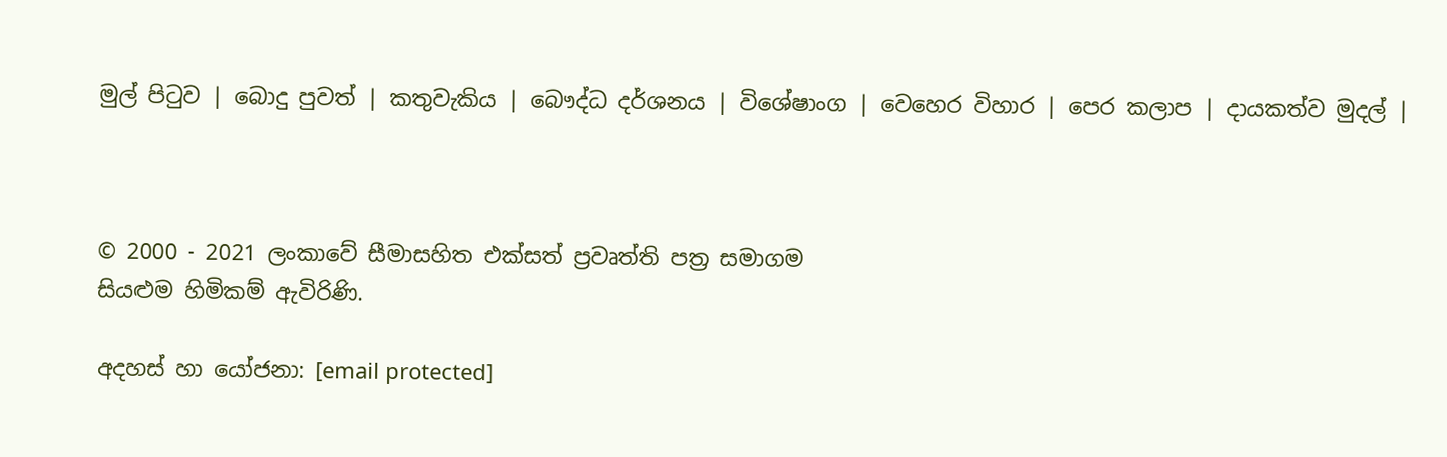මුල් පිටුව | බොදු පුවත් | කතුවැකිය | බෞද්ධ දර්ශනය | විශේෂාංග | වෙහෙර විහාර | පෙර කලාප | දායකත්ව මුදල් |



© 2000 - 2021 ලංකාවේ සීමාසහිත එක්සත් ප්‍රවෘත්ති පත්‍ර සමාගම
සියළුම හිමිකම් ඇවිරිණි.

අදහස් හා යෝජනා: [email protected]